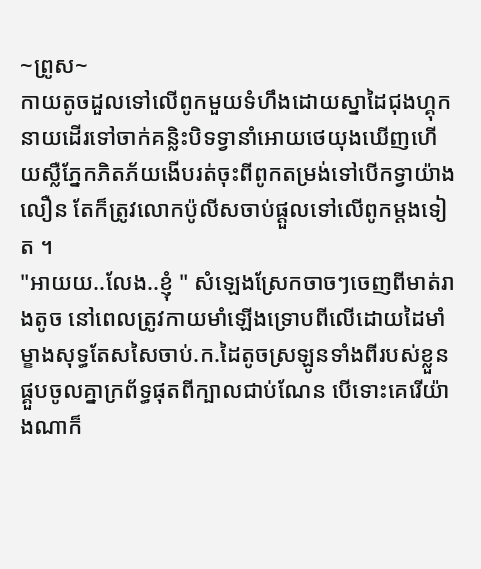~ព្រូស~
កាយតូចដួលទៅលើពូកមួយទំហឹងដោយស្នាដៃជុងហ្គុក នាយដើរទៅចាក់គន្លិះបិទទ្វានាំអោយថេយុងឃើញហើយស្លឺភ្នែកភិតភ័យងើបរត់ចុះពីពូកតម្រង់ទៅបើកទ្វាយ៉ាងលឿន តែក៏ត្រូវលោកប៉ូលីសចាប់ផ្ដួលទៅលើពូកម្ដងទៀត ។
"អាយយ..លែង..ខ្ញុំ " សំឡេងស្រែកចាចៗចេញពីមាត់រាងតូច នៅពេលត្រូវកាយមាំឡើងទ្រោបពីលើដោយដៃមាំម្ខាងសុទ្ធតែសសៃចាប់.ក.ដៃតូចស្រឡូនទាំងពីរបស់ខ្លួនផ្គួបចូលគ្នាក្រព័ទ្ធផុតពីក្បាលជាប់ណែន បើទោះគេរើយ៉ាងណាក៏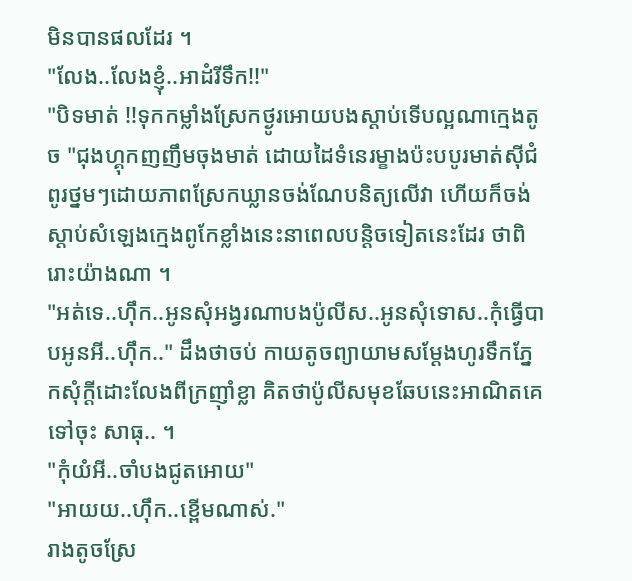មិនបានផលដែរ ។
"លែង..លែងខ្ញុំ..អាដំរីទឹក!!"
"បិទមាត់ !!ទុកកម្លាំងស្រែកថ្ងូរអោយបងស្ដាប់ទើបល្អណាក្មេងតូច "ជុងហ្គុកញញឹមចុងមាត់ ដោយដៃទំនេរម្ខាងប៉ះបបូរមាត់សុីជំពូរថ្នមៗដោយភាពស្រែកឃ្លានចង់ណែបនិត្យលើវា ហើយក៏ចង់ស្ដាប់សំឡេងក្មេងពូកែខ្លាំងនេះនាពេលបន្តិចទៀតនេះដែរ ថាពិរោះយ៉ាងណា ។
"អត់ទេ..ហុឹក..អូនសុំអង្វរណាបងប៉ូលីស..អូនសុំទោស..កុំធ្វើបាបអូនអី..ហុឹក.." ដឹងថាចប់ កាយតូចព្យាយាមសម្ដែងហូរទឹកភ្នែកសុំក្ដីដោះលែងពីក្រញុាំខ្លា គិតថាប៉ូលីសមុខឆែបនេះអាណិតគេទៅចុះ សាធុ.. ។
"កុំយំអី..ចាំបងជូតអោយ"
"អាយយ..ហុឹក..ខ្ពើមណាស់."
រាងតូចស្រែ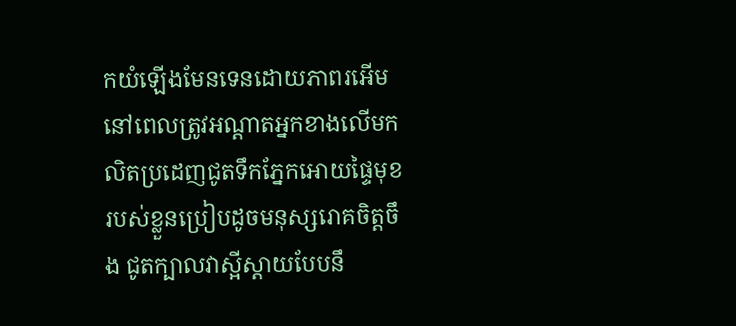កយំឡើងមែនទេនដោយភាពរអើម នៅពេលត្រូវអណ្ដាតអ្នកខាងលើមកលិតប្រដេញជូតទឹកភ្នែកអោយផ្ទៃមុខរបស់ខ្លួនប្រៀបដូចមនុស្សរោគចិត្តចឹង ជូតក្បាលវាស្អីស្តាយបែបនឹ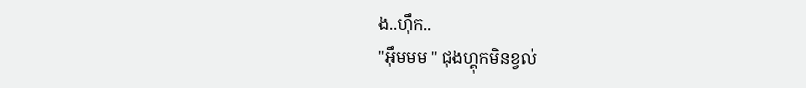ង..ហុឹក..
"អុឹមមម " ជុងហ្គុកមិនខ្វល់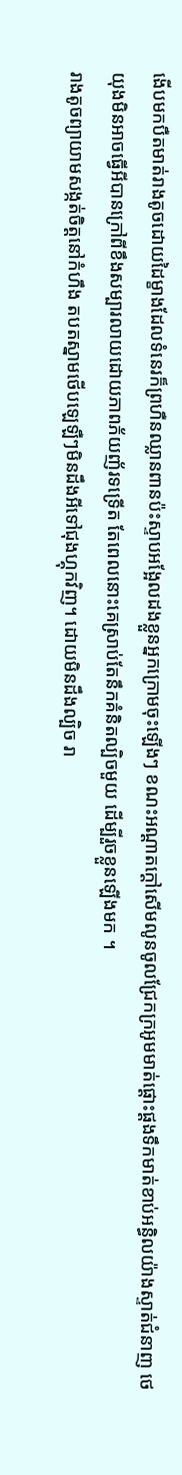ងើបមកបឺតមាត់រាងតូចដោយដៃម្ខាងដែលទំនេរក៏ព្រហឺនឈ្លានពានប៉ះស្ទាបអង្អែលដងខ្លួនអ្នកក្រោមចុះឡើងៗ ខណះអណ្ដាតក្ដៅសើមលូនចូលជ្រែកក្រអូមមាត់ផ្ដោះផ្ដងទឹកមាត់ខាប់អន្ធិលយ៉ាងស្ទាត់ជំនាញ ថេយុងមិនអាចធ្វើអីបានក្រៅពីខឹងសម្បារលាយដោយភាពភ័យញ័រទទ្រើត តែពេលនោះគេស្រាប់តែនឹកគំនិតល្បិចមួយ ដើម្បីរួចខ្លួនឡើងមក ។
រាងតូចព្យាយាមសង្កត់ចិត្តនៅកំហឹង តបតស្នាមថើបឡេឡឺៗមិនដឹងអីទៅជុងហ្គុកវិញ។ ដោយមិនដឹងល្បិច រា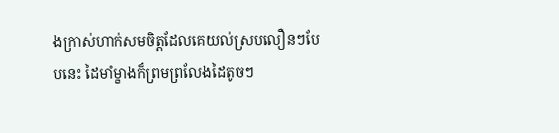ងក្រាស់ហាក់សមចិត្តដែលគេយល់ស្របលឿនៗបែបនេះ ដៃមាំម្ខាងក៏ព្រមព្រលែងដៃតូចៗ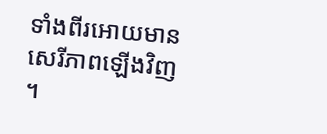ទាំងពីរអោយមានសេរីភាពឡើងវិញ ។